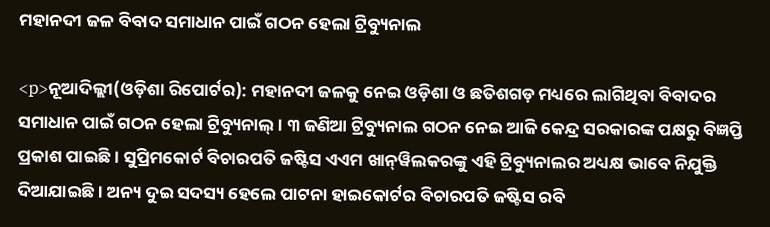ମହାନଦୀ ଜଳ ବିବାଦ ସମାଧାନ ପାଇଁ ଗଠନ ହେଲା ଟ୍ରିବ୍ୟୁନାଲ

<p>ନୂଆଦିଲ୍ଲୀ(ଓଡ଼ିଶା ରିପୋର୍ଟର): ମହାନଦୀ ଜଳକୁ ନେଇ ଓଡ଼ିଶା ଓ ଛତିଶଗଡ଼ ମଧ୍ୟରେ ଲାଗିଥିବା ବିବାଦର ସମାଧାନ ପାଇଁ ଗଠନ ହେଲା ଟ୍ରିବ୍ୟୁନାଲ୍। ୩ ଜଣିଆ ଟ୍ରିବ୍ୟୁନାଲ ଗଠନ ନେଇ ଆଜି କେନ୍ଦ୍ର ସରକାରଙ୍କ ପକ୍ଷରୁ ବିଜ୍ଞପ୍ତି ପ୍ରକାଶ ପାଇଛି। ସୁପ୍ରିମକୋର୍ଟ ବିଚାରପତି ଜଷ୍ଟିସ ଏଏମ ଖାନ୍‌ୱିଲକରଙ୍କୁ ଏହି ଟ୍ରିବ୍ୟୁନାଲର ଅଧ୍ୟକ୍ଷ ଭାବେ ନିଯୁକ୍ତି ଦିଆଯାଇଛି। ଅନ୍ୟ ଦୁଇ ସଦସ୍ୟ ହେଲେ ପାଟନା ହାଇକୋର୍ଟର ବିଚାରପତି ଜଷ୍ଟିସ ରବି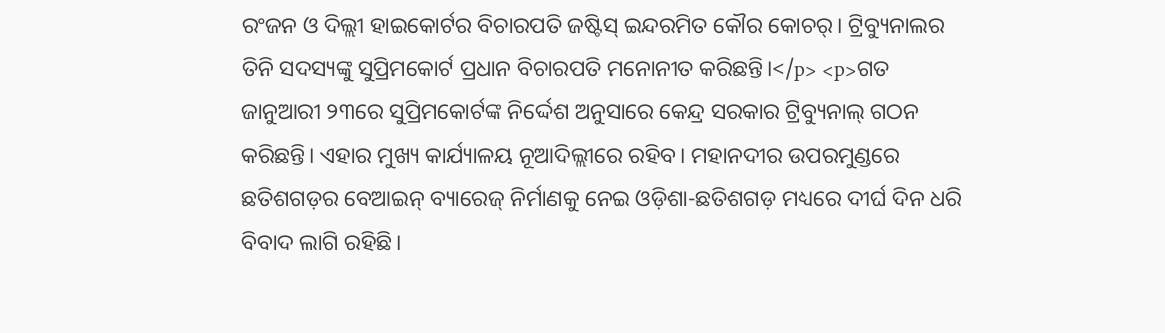ରଂଜନ ଓ ଦିଲ୍ଲୀ ହାଇକୋର୍ଟର ବିଚାରପତି ଜଷ୍ଟିସ୍ ଇନ୍ଦରମିତ କୌର କୋଚର୍। ଟ୍ରିବ୍ୟୁନାଲର ତିନି ସଦସ୍ୟଙ୍କୁ ସୁପ୍ରିମକୋର୍ଟ ପ୍ରଧାନ ବିଚାରପତି ମନୋନୀତ କରିଛନ୍ତି।</p> <p>ଗତ ଜାନୁଆରୀ ୨୩ରେ ସୁପ୍ରିମକୋର୍ଟଙ୍କ ନିର୍ଦ୍ଦେଶ ଅନୁସାରେ କେନ୍ଦ୍ର ସରକାର ଟ୍ରିବ୍ୟୁନାଲ୍ ଗଠନ କରିଛନ୍ତି। ଏହାର ମୁଖ୍ୟ କାର୍ଯ୍ୟାଳୟ ନୂଆଦିଲ୍ଲୀରେ ରହିବ। ମହାନଦୀର ଉପରମୁଣ୍ଡରେ ଛତିଶଗଡ଼ର ବେଆଇନ୍ ବ୍ୟାରେଜ୍ ନିର୍ମାଣକୁ ନେଇ ଓଡ଼ିଶା-ଛତିଶଗଡ଼ ମଧ୍ୟରେ ଦୀର୍ଘ ଦିନ ଧରି ବିବାଦ ଲାଗି ରହିଛି।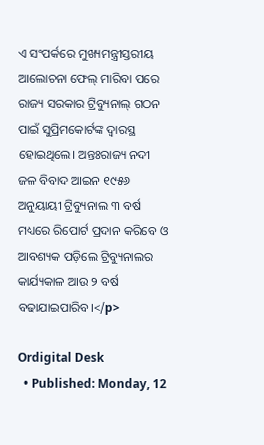ଏ ସଂପର୍କରେ ମୁଖ୍ୟମନ୍ତ୍ରୀସ୍ତରୀୟ ଆଲୋଚନା ଫେଲ୍ ମାରିବା ପରେ ରାଜ୍ୟ ସରକାର ଟ୍ରିବ୍ୟୁନାଲ୍ ଗଠନ ପାଇଁ ସୁପ୍ରିମକୋର୍ଟଙ୍କ ଦ୍ୱାରସ୍ଥ ହୋଇଥିଲେ। ଅନ୍ତଃରାଜ୍ୟ ନଦୀ ଜଳ ବିବାଦ ଆଇନ ୧୯୫୬ ଅନୁୟାୟୀ ଟ୍ରିବ୍ୟୁନାଲ ୩ ବର୍ଷ ମଧ୍ୟରେ ରିପୋର୍ଟ ପ୍ରଦାନ କରିବେ ଓ ଆବଶ୍ୟକ ପଡ଼ିଲେ ଟ୍ରିବ୍ୟୁନାଲର କାର୍ଯ୍ୟକାଳ ଆଉ ୨ ବର୍ଷ ବଢାଯାଇପାରିବ।</p>

Ordigital Desk
  • Published: Monday, 12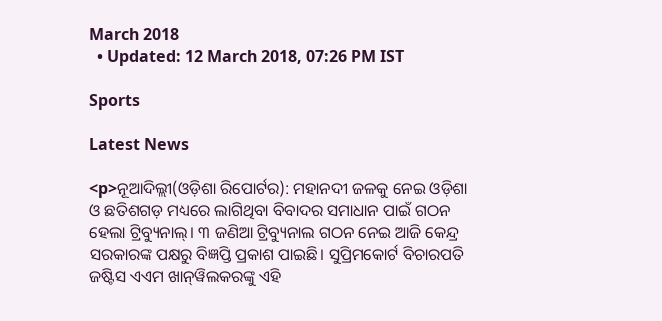March 2018
  • Updated: 12 March 2018, 07:26 PM IST

Sports

Latest News

<p>ନୂଆଦିଲ୍ଲୀ(ଓଡ଼ିଶା ରିପୋର୍ଟର): ମହାନଦୀ ଜଳକୁ ନେଇ ଓଡ଼ିଶା ଓ ଛତିଶଗଡ଼ ମଧ୍ୟରେ ଲାଗିଥିବା ବିବାଦର ସମାଧାନ ପାଇଁ ଗଠନ ହେଲା ଟ୍ରିବ୍ୟୁନାଲ୍। ୩ ଜଣିଆ ଟ୍ରିବ୍ୟୁନାଲ ଗଠନ ନେଇ ଆଜି କେନ୍ଦ୍ର ସରକାରଙ୍କ ପକ୍ଷରୁ ବିଜ୍ଞପ୍ତି ପ୍ରକାଶ ପାଇଛି। ସୁପ୍ରିମକୋର୍ଟ ବିଚାରପତି ଜଷ୍ଟିସ ଏଏମ ଖାନ୍‌ୱିଲକରଙ୍କୁ ଏହି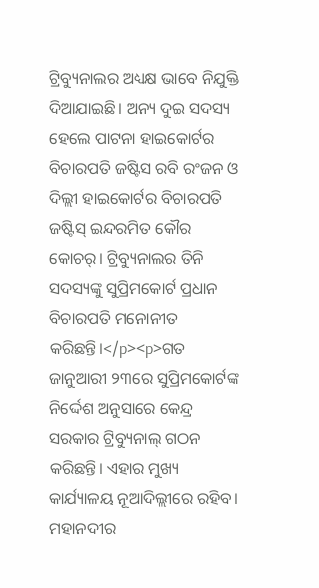ଟ୍ରିବ୍ୟୁନାଲର ଅଧ୍ୟକ୍ଷ ଭାବେ ନିଯୁକ୍ତି ଦିଆଯାଇଛି। ଅନ୍ୟ ଦୁଇ ସଦସ୍ୟ ହେଲେ ପାଟନା ହାଇକୋର୍ଟର ବିଚାରପତି ଜଷ୍ଟିସ ରବି ରଂଜନ ଓ ଦିଲ୍ଲୀ ହାଇକୋର୍ଟର ବିଚାରପତି ଜଷ୍ଟିସ୍ ଇନ୍ଦରମିତ କୌର କୋଚର୍। ଟ୍ରିବ୍ୟୁନାଲର ତିନି ସଦସ୍ୟଙ୍କୁ ସୁପ୍ରିମକୋର୍ଟ ପ୍ରଧାନ ବିଚାରପତି ମନୋନୀତ କରିଛନ୍ତି।</p><p>ଗତ ଜାନୁଆରୀ ୨୩ରେ ସୁପ୍ରିମକୋର୍ଟଙ୍କ ନିର୍ଦ୍ଦେଶ ଅନୁସାରେ କେନ୍ଦ୍ର ସରକାର ଟ୍ରିବ୍ୟୁନାଲ୍ ଗଠନ କରିଛନ୍ତି। ଏହାର ମୁଖ୍ୟ କାର୍ଯ୍ୟାଳୟ ନୂଆଦିଲ୍ଲୀରେ ରହିବ। ମହାନଦୀର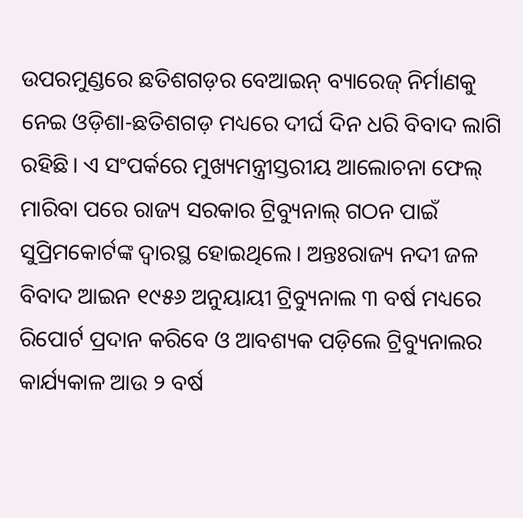ଉପରମୁଣ୍ଡରେ ଛତିଶଗଡ଼ର ବେଆଇନ୍ ବ୍ୟାରେଜ୍ ନିର୍ମାଣକୁ ନେଇ ଓଡ଼ିଶା-ଛତିଶଗଡ଼ ମଧ୍ୟରେ ଦୀର୍ଘ ଦିନ ଧରି ବିବାଦ ଲାଗି ରହିଛି। ଏ ସଂପର୍କରେ ମୁଖ୍ୟମନ୍ତ୍ରୀସ୍ତରୀୟ ଆଲୋଚନା ଫେଲ୍ ମାରିବା ପରେ ରାଜ୍ୟ ସରକାର ଟ୍ରିବ୍ୟୁନାଲ୍ ଗଠନ ପାଇଁ ସୁପ୍ରିମକୋର୍ଟଙ୍କ ଦ୍ୱାରସ୍ଥ ହୋଇଥିଲେ। ଅନ୍ତଃରାଜ୍ୟ ନଦୀ ଜଳ ବିବାଦ ଆଇନ ୧୯୫୬ ଅନୁୟାୟୀ ଟ୍ରିବ୍ୟୁନାଲ ୩ ବର୍ଷ ମଧ୍ୟରେ ରିପୋର୍ଟ ପ୍ରଦାନ କରିବେ ଓ ଆବଶ୍ୟକ ପଡ଼ିଲେ ଟ୍ରିବ୍ୟୁନାଲର କାର୍ଯ୍ୟକାଳ ଆଉ ୨ ବର୍ଷ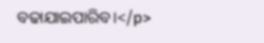ବଢାଯାଇପାରିବ।</p>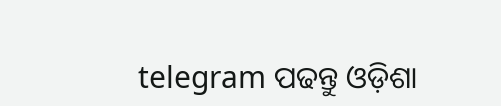telegram ପଢନ୍ତୁ ଓଡ଼ିଶା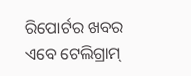ରିପୋର୍ଟର ଖବର ଏବେ ଟେଲିଗ୍ରାମ୍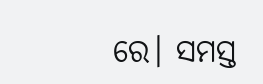ରେ। ସମସ୍ତ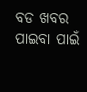ବଡ ଖବର ପାଇବା ପାଇଁ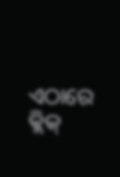ଏଠାରେ କ୍ଲିକ୍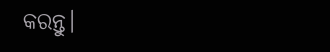କରନ୍ତୁ।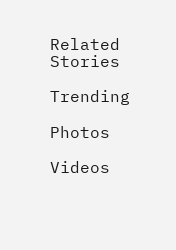Related Stories

Trending

Photos

Videos